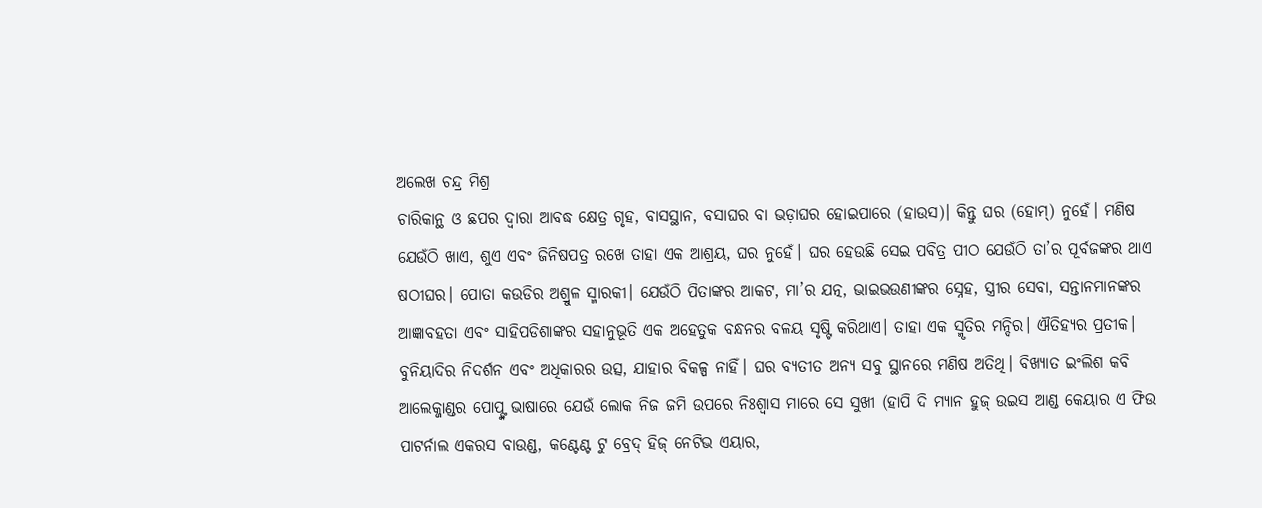ଅଲେଖ ଚନ୍ଦ୍ର ମିଶ୍ର
ଚାରିକାନ୍ଥ ଓ ଛପର ଦ୍ୱାରା ଆବଦ୍ଧ କ୍ଷେତ୍ର ଗୃହ, ବାସସ୍ଥାନ, ବସାଘର ବା ଭଡ଼ାଘର ହୋଇପାରେ (ହାଉସ)। କିନ୍ତୁ ଘର (ହୋମ୍) ନୁହେଁ। ମଣିଷ ଯେଉଁଠି ଖାଏ, ଶୁଏ ଏବଂ ଜିନିଷପତ୍ର ରଖେ ତାହା ଏକ ଆଶ୍ରୟ, ଘର ନୁହେଁ। ଘର ହେଉଛି ସେଇ ପବିତ୍ର ପୀଠ ଯେଉଁଠି ତା’ର ପୂର୍ବଜଙ୍କର ଥାଏ ଷଠୀଘର। ପୋତା କଉଡିର ଅଶ୍ରୁଳ ସ୍ମାରକୀ। ଯେଉଁଠି ପିତାଙ୍କର ଆକଟ, ମା’ର ଯତ୍ନ, ଭାଇଭଉଣୀଙ୍କର ସ୍ନେହ, ସ୍ତ୍ରୀର ସେବା, ସନ୍ତାନମାନଙ୍କର ଆଜ୍ଞାବହତା ଏବଂ ସାହିପଡିଶାଙ୍କର ସହାନୁଭୂତି ଏକ ଅହେତୁକ ବନ୍ଧନର ବଳୟ ସୃଷ୍ଟି କରିଥାଏ। ତାହା ଏକ ସ୍ମୃତିର ମନ୍ଦିର। ଐତିହ୍ୟର ପ୍ରତୀକ। ବୁନିୟାଦିର ନିଦର୍ଶନ ଏବଂ ଅଧିକାରର ଉତ୍ସ, ଯାହାର ବିକଳ୍ପ ନାହିଁ। ଘର ବ୍ୟତୀତ ଅନ୍ୟ ସବୁ ସ୍ଥାନରେ ମଣିଷ ଅତିଥି। ବିଖ୍ୟାତ ଇଂଲିଶ କବି ଆଲେକ୍ଜାଣ୍ଡର ପୋପ୍ଙ୍କ ଭାଷାରେ ଯେଉଁ ଲୋକ ନିଜ ଜମି ଉପରେ ନିଃଶ୍ୱାସ ମାରେ ସେ ସୁଖୀ (ହାପି ଦି ମ୍ୟାନ ହୁଜ୍ ଉଇସ ଆଣ୍ଡ କେୟାର ଏ ଫିଉ ପାଟର୍ନାଲ ଏକରସ ବାଉଣ୍ଡ, କଣ୍ଟେଣ୍ଟ ଟୁ ବ୍ରେଦ୍ ହିଜ୍ ନେଟିଭ ଏୟାର,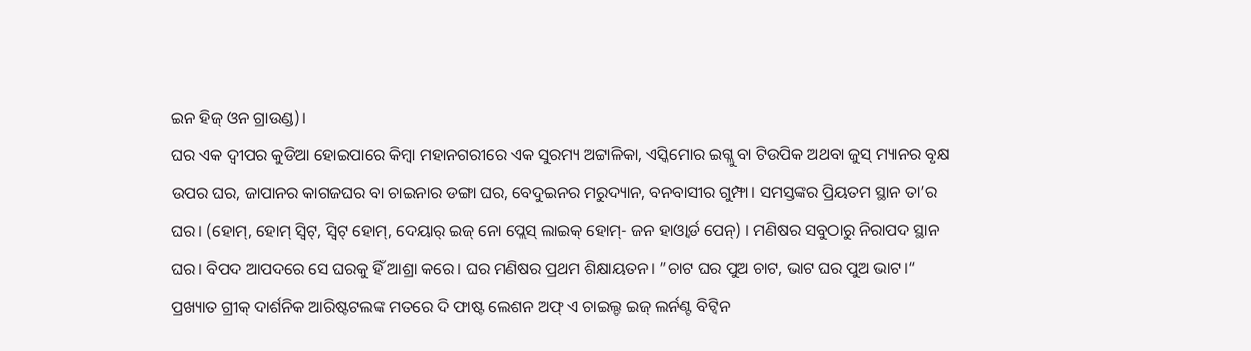ଇନ ହିଜ୍ ଓନ ଗ୍ରାଉଣ୍ଡ)।
ଘର ଏକ ଦ୍ୱୀପର କୁଡିଆ ହୋଇପାରେ କିମ୍ବା ମହାନଗରୀରେ ଏକ ସୁରମ୍ୟ ଅଟ୍ଟାଳିକା, ଏସ୍କିମୋର ଇଗ୍ଲୁ ବା ଟିଉପିକ ଅଥବା ଜୁସ୍ ମ୍ୟାନର ବୃକ୍ଷ ଉପର ଘର, ଜାପାନର କାଗଜଘର ବା ଚାଇନାର ଡଙ୍ଗା ଘର, ବେଦୁଇନର ମରୁଦ୍ୟାନ, ବନବାସୀର ଗୁମ୍ଫା। ସମସ୍ତଙ୍କର ପ୍ରିୟତମ ସ୍ଥାନ ତା’ର ଘର। (ହୋମ୍, ହୋମ୍ ସ୍ବିଟ୍, ସ୍ବିଟ୍ ହୋମ୍, ଦେୟାର୍ ଇଜ୍ ନୋ ପ୍ଲେସ୍ ଲାଇକ୍ ହୋମ୍- ଜନ ହାଓ୍ବାର୍ଡ ପେନ୍) । ମଣିଷର ସବୁଠାରୁ ନିରାପଦ ସ୍ଥାନ ଘର। ବିପଦ ଆପଦରେ ସେ ଘରକୁ ହିଁ ଆଶ୍ରା କରେ। ଘର ମଣିଷର ପ୍ରଥମ ଶିକ୍ଷାୟତନ। ”ଚାଟ ଘର ପୁଅ ଚାଟ, ଭାଟ ଘର ପୁଅ ଭାଟ।“ ପ୍ରଖ୍ୟାତ ଗ୍ରୀକ୍ ଦାର୍ଶନିକ ଆରିଷ୍ଟଟଲଙ୍କ ମତରେ ଦି ଫାଷ୍ଟ ଲେଶନ ଅଫ୍ ଏ ଚାଇଲ୍ଡ ଇଜ୍ ଲର୍ନଣ୍ଟ ବିଟ୍ବିନ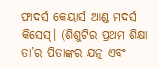ଫାଦର୍ସ କେୟାର୍ସ ଆଣ୍ଡ ମଦର୍ସ କିସେସ୍। (ଶିଶୁଟିର ପ୍ରଥମ ଶିକ୍ଷା ତା’ର ପିତାଙ୍କର ଯତ୍ନ ଏବଂ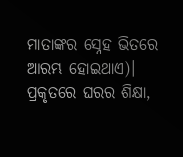ମାତାଙ୍କର ସ୍ନେହ ଭିତରେ ଆରମ୍ଭ ହୋଇଥାଏ)। ପ୍ରକୃତରେ ଘରର ଶିକ୍ଷା,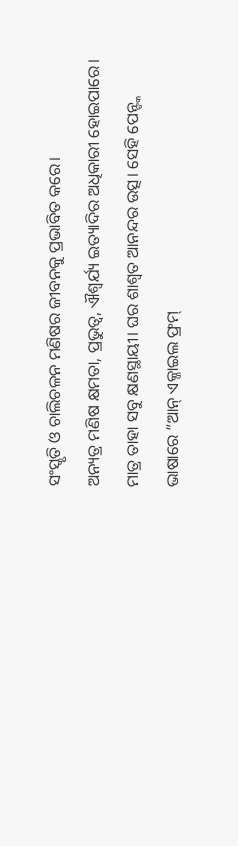ସଂସ୍କୃତି ଓ ଚାଲିଚଳନ ମଣିଷର ଜୀବନକୁ ପ୍ରଭାବିତ କରେ।
ଅନ୍ୟତ୍ର ମଣିଷ କ୍ଷମତା, ପ୍ରଭୁତ୍ୱ, ଐଶ୍ୱର୍ଯ୍ୟ ଇତ୍ୟାଦିର ଅଧିକାରୀ ହୋଇପାରେ। ମାତ୍ର ତାହା ସବୁ କ୍ଷଣସ୍ଥାୟୀ। ଘର ଶାଶ୍ୱତ ଆନନ୍ଦର ଉତ୍ସ। ସେହି ପେନ୍ଙ୍କ ଭାଷାରେ ”ଆନ୍ ଏକ୍ଜାଇଲ ଫ୍ରମ୍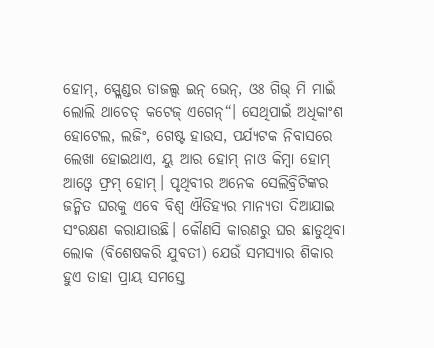ହୋମ୍, ସ୍ପ୍ଲେଣ୍ଡର ଡାଜଲ୍ସ ଇନ୍ ଭେନ୍, ଓଃ ଗିଭ୍ ମି ମାଇଁ ଲୋଲି ଥାଚେଡ୍ କଟେଜ୍ ଏଗେନ୍“। ସେଥିପାଇଁ ଅଧିକାଂଶ ହୋଟେଲ, ଲଜିଂ, ଗେଷ୍ଟ ହାଉସ, ପର୍ଯ୍ୟଟକ ନିବାସରେ ଲେଖା ହୋଇଥାଏ, ୟୁ ଆର ହୋମ୍ ନାଓ କିମ୍ବା ହୋମ୍ ଆଓ୍ବେ ଫ୍ରମ୍ ହୋମ୍। ପୃଥିବୀର ଅନେକ ସେଲିବ୍ରିଟିଙ୍କର ଜନ୍ମିତ ଘରକୁ ଏବେ ବିଶ୍ୱ ଐତିହ୍ୟର ମାନ୍ୟତା ଦିଆଯାଇ ସଂରକ୍ଷଣ କରାଯାଉଛି। କୌଣସି କାରଣରୁ ଘର ଛାଡୁଥିବା ଲୋକ (ବିଶେଷକରି ଯୁବତୀ) ଯେଉଁ ସମସ୍ୟାର ଶିକାର ହୁଏ ତାହା ପ୍ରାୟ ସମସ୍ତେ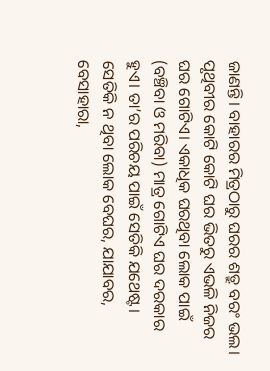ଜାଣନ୍ତି। ବାହାରର ମିତ୍ରଠାରୁ ଘରର ଶତ୍ରୁ ବରଂ ଭଲ। ପୃଥିବୀର କୋଟି କୋଟି ଘର ଭିତରୁ ଏଭଳି ନିଜର ଘର ଗୋଟିଏ। ଏକାଧିକ ଘରଥିବା ଲୋକ ପାଇଁ (ବଞ୍ଚିବା ଓ ମରିବା) ମାତ୍ର ଗୋଟିଏ ଘର ଦରକାର ହୁଏ। ତା’ର ପରିଚୟ ପାଇଁ ସେତିକି ଯଥେଷ୍ଟ। ସେତିକି ନ ଥିବା ଲୋକ ବେଘର, ଯାଯାବର, ବେସାହାରା,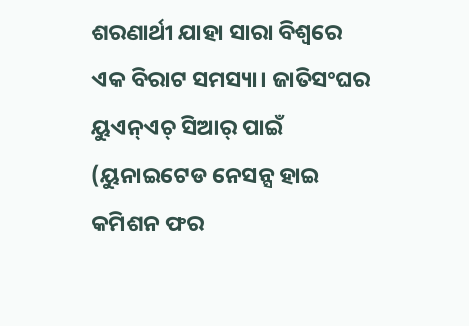ଶରଣାର୍ଥୀ ଯାହା ସାରା ବିଶ୍ୱରେ ଏକ ବିରାଟ ସମସ୍ୟା। ଜାତିସଂଘର ୟୁଏନ୍ଏଚ୍ ସିଆର୍ ପାଇଁ (ୟୁନାଇଟେଡ ନେସନ୍ସ ହାଇ କମିଶନ ଫର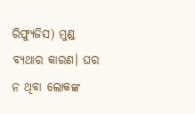ରିଫ୍ୟୁଜିସ) ମୁଣ୍ଡ ବ୍ୟଥାର କାରଣ। ଘର ନ ଥିବା ଲୋକଙ୍କ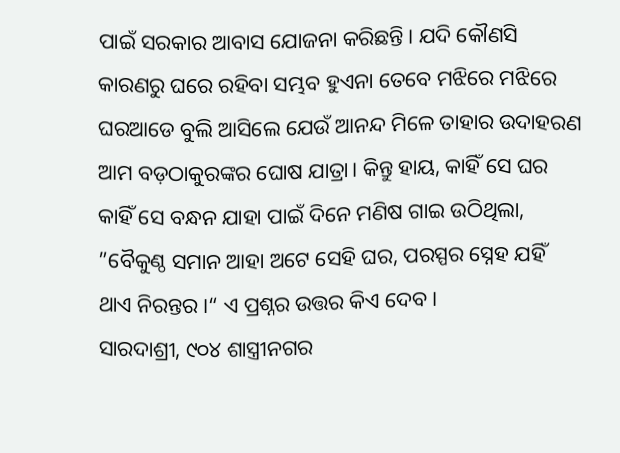ପାଇଁ ସରକାର ଆବାସ ଯୋଜନା କରିଛନ୍ତି। ଯଦି କୌଣସି କାରଣରୁ ଘରେ ରହିବା ସମ୍ଭବ ହୁଏନା ତେବେ ମଝିରେ ମଝିରେ ଘରଆଡେ ବୁଲି ଆସିଲେ ଯେଉଁ ଆନନ୍ଦ ମିଳେ ତାହାର ଉଦାହରଣ ଆମ ବଡ଼ଠାକୁରଙ୍କର ଘୋଷ ଯାତ୍ରା। କିନ୍ତୁ ହାୟ, କାହିଁ ସେ ଘର କାହିଁ ସେ ବନ୍ଧନ ଯାହା ପାଇଁ ଦିନେ ମଣିଷ ଗାଇ ଉଠିଥିଲା, ”ବୈକୁଣ୍ଠ ସମାନ ଆହା ଅଟେ ସେହି ଘର, ପରସ୍ପର ସ୍ନେହ ଯହିଁ ଥାଏ ନିରନ୍ତର।“ ଏ ପ୍ରଶ୍ନର ଉତ୍ତର କିଏ ଦେବ।
ସାରଦାଶ୍ରୀ, ୯୦୪ ଶାସ୍ତ୍ରୀନଗର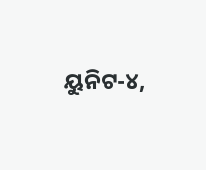ୟୁନିଟ-୪,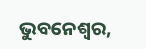ଭୁବନେଶ୍ୱର,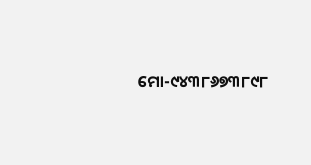ମୋ-୯୪୩୮୬୭୩୮୯୮